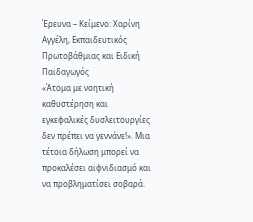Έρευνα – Κείμενο: Χαρίνη Αγγέλη, Εκπαιδευτικός Πρωτοβάθμιας και Ειδική Παιδαγωγός
«Άτομα με νοητική καθυστέρηση και εγκεφαλικές δυσλειτουργίες δεν πρέπει να γεννάνε!». Μια τέτοια δήλωση μπορεί να προκαλέσει αιφνιδιασμό και να προβληματίσει σοβαρά.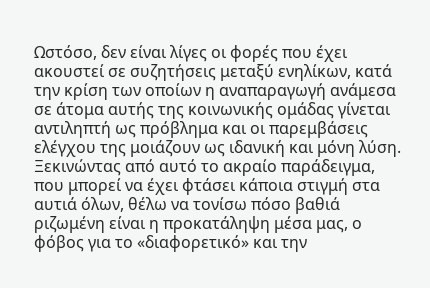Ωστόσο, δεν είναι λίγες οι φορές που έχει ακουστεί σε συζητήσεις μεταξύ ενηλίκων, κατά την κρίση των οποίων η αναπαραγωγή ανάμεσα σε άτομα αυτής της κοινωνικής ομάδας γίνεται αντιληπτή ως πρόβλημα και οι παρεμβάσεις ελέγχου της μοιάζουν ως ιδανική και μόνη λύση.
Ξεκινώντας από αυτό το ακραίο παράδειγμα, που μπορεί να έχει φτάσει κάποια στιγμή στα αυτιά όλων, θέλω να τονίσω πόσο βαθιά ριζωμένη είναι η προκατάληψη μέσα μας, ο φόβος για το «διαφορετικό» και την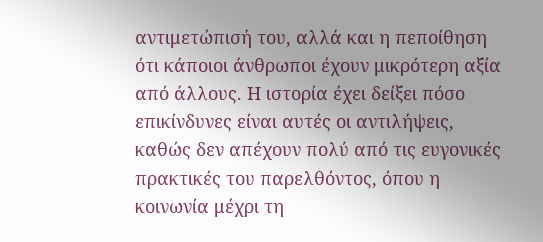αντιμετώπισή του, αλλά και η πεποίθηση ότι κάποιοι άνθρωποι έχουν μικρότερη αξία από άλλους. Η ιστορία έχει δείξει πόσο επικίνδυνες είναι αυτές οι αντιλήψεις, καθώς δεν απέχουν πολύ από τις ευγονικές πρακτικές του παρελθόντος, όπου η κοινωνία μέχρι τη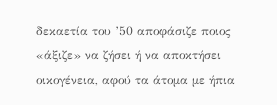δεκαετία του ’50 αποφάσιζε ποιος «άξιζε» να ζήσει ή να αποκτήσει οικογένεια, αφού τα άτομα με ήπια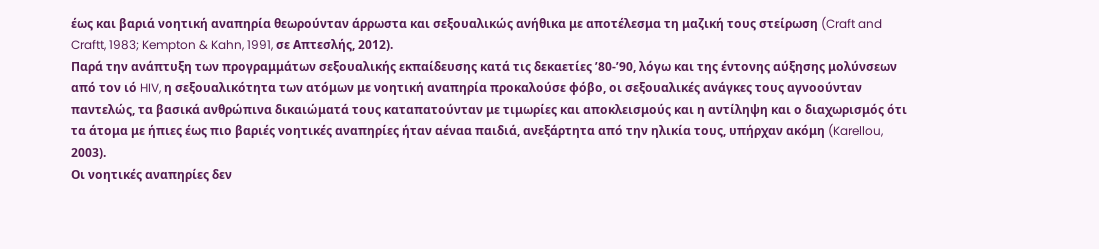έως και βαριά νοητική αναπηρία θεωρούνταν άρρωστα και σεξουαλικώς ανήθικα με αποτέλεσμα τη μαζική τους στείρωση (Craft and Craftt, 1983; Kempton & Kahn, 1991, σε Απτεσλής, 2012).
Παρά την ανάπτυξη των προγραμμάτων σεξουαλικής εκπαίδευσης κατά τις δεκαετίες ’80-’90, λόγω και της έντονης αύξησης μολύνσεων από τον ιό HIV, η σεξουαλικότητα των ατόμων με νοητική αναπηρία προκαλούσε φόβο, οι σεξουαλικές ανάγκες τους αγνοούνταν παντελώς, τα βασικά ανθρώπινα δικαιώματά τους καταπατούνταν με τιμωρίες και αποκλεισμούς και η αντίληψη και ο διαχωρισμός ότι τα άτομα με ήπιες έως πιο βαριές νοητικές αναπηρίες ήταν αέναα παιδιά, ανεξάρτητα από την ηλικία τους, υπήρχαν ακόμη (Karellou, 2003).
Οι νοητικές αναπηρίες δεν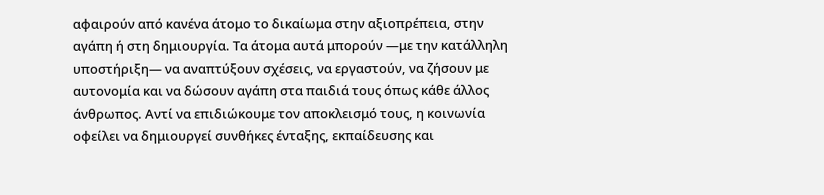αφαιρούν από κανένα άτομο το δικαίωμα στην αξιοπρέπεια, στην αγάπη ή στη δημιουργία. Τα άτομα αυτά μπορούν —με την κατάλληλη υποστήριξη— να αναπτύξουν σχέσεις, να εργαστούν, να ζήσουν με αυτονομία και να δώσουν αγάπη στα παιδιά τους όπως κάθε άλλος άνθρωπος. Αντί να επιδιώκουμε τον αποκλεισμό τους, η κοινωνία οφείλει να δημιουργεί συνθήκες ένταξης, εκπαίδευσης και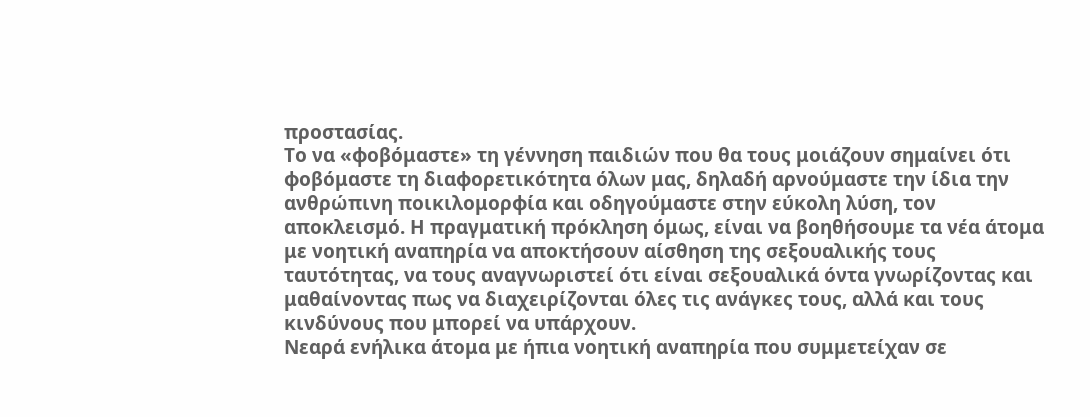προστασίας.
Το να «φοβόμαστε» τη γέννηση παιδιών που θα τους μοιάζουν σημαίνει ότι φοβόμαστε τη διαφορετικότητα όλων μας, δηλαδή αρνούμαστε την ίδια την ανθρώπινη ποικιλομορφία και οδηγούμαστε στην εύκολη λύση, τον αποκλεισμό. Η πραγματική πρόκληση όμως, είναι να βοηθήσουμε τα νέα άτομα με νοητική αναπηρία να αποκτήσουν αίσθηση της σεξουαλικής τους ταυτότητας, να τους αναγνωριστεί ότι είναι σεξουαλικά όντα γνωρίζοντας και μαθαίνοντας πως να διαχειρίζονται όλες τις ανάγκες τους, αλλά και τους κινδύνους που μπορεί να υπάρχουν.
Νεαρά ενήλικα άτομα με ήπια νοητική αναπηρία που συμμετείχαν σε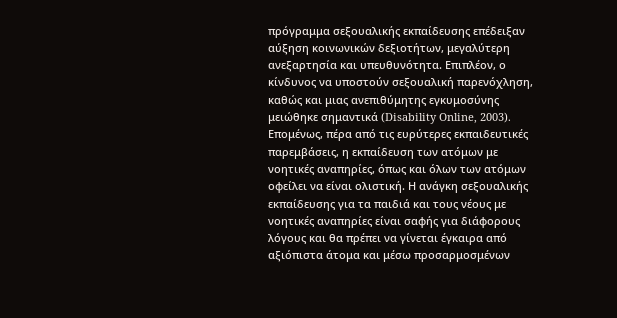πρόγραμμα σεξουαλικής εκπαίδευσης επέδειξαν αύξηση κοινωνικών δεξιοτήτων, μεγαλύτερη ανεξαρτησία και υπευθυνότητα. Επιπλέον, ο κίνδυνος να υποστούν σεξουαλική παρενόχληση, καθώς και μιας ανεπιθύμητης εγκυμοσύνης μειώθηκε σημαντικά (Disability Online, 2003).
Επομένως, πέρα από τις ευρύτερες εκπαιδευτικές παρεμβάσεις, η εκπαίδευση των ατόμων με νοητικές αναπηρίες, όπως και όλων των ατόμων οφείλει να είναι ολιστική. Η ανάγκη σεξουαλικής εκπαίδευσης για τα παιδιά και τους νέους με νοητικές αναπηρίες είναι σαφής για διάφορους λόγους και θα πρέπει να γίνεται έγκαιρα από αξιόπιστα άτομα και μέσω προσαρμοσμένων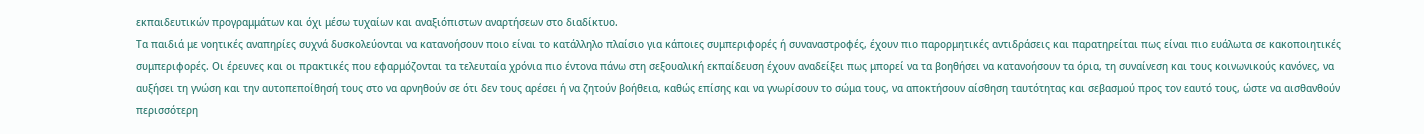εκπαιδευτικών προγραμμάτων και όχι μέσω τυχαίων και αναξιόπιστων αναρτήσεων στο διαδίκτυο.
Τα παιδιά με νοητικές αναπηρίες συχνά δυσκολεύονται να κατανοήσουν ποιο είναι το κατάλληλο πλαίσιο για κάποιες συμπεριφορές ή συναναστροφές, έχουν πιο παρορμητικές αντιδράσεις και παρατηρείται πως είναι πιο ευάλωτα σε κακοποιητικές συμπεριφορές. Οι έρευνες και οι πρακτικές που εφαρμόζονται τα τελευταία χρόνια πιο έντονα πάνω στη σεξουαλική εκπαίδευση έχουν αναδείξει πως μπορεί να τα βοηθήσει να κατανοήσουν τα όρια, τη συναίνεση και τους κοινωνικούς κανόνες, να αυξήσει τη γνώση και την αυτοπεποίθησή τους στο να αρνηθούν σε ότι δεν τους αρέσει ή να ζητούν βοήθεια, καθώς επίσης και να γνωρίσουν το σώμα τους, να αποκτήσουν αίσθηση ταυτότητας και σεβασμού προς τον εαυτό τους, ώστε να αισθανθούν περισσότερη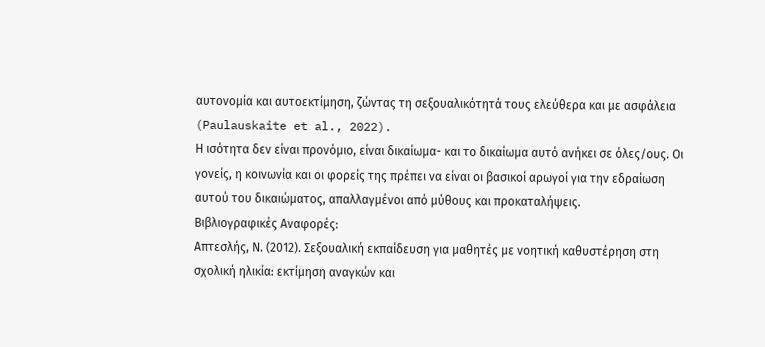αυτονομία και αυτοεκτίμηση, ζώντας τη σεξουαλικότητά τους ελεύθερα και με ασφάλεια (Paulauskaite et al., 2022).
Η ισότητα δεν είναι προνόμιο, είναι δικαίωμα- και το δικαίωμα αυτό ανήκει σε όλες/ους. Οι γονείς, η κοινωνία και οι φορείς της πρέπει να είναι οι βασικοί αρωγοί για την εδραίωση αυτού του δικαιώματος, απαλλαγμένοι από μύθους και προκαταλήψεις.
Βιβλιογραφικές Αναφορές:
Απτεσλής, Ν. (2012). Σεξουαλική εκπαίδευση για μαθητές με νοητική καθυστέρηση στη σχολική ηλικία: εκτίμηση αναγκών και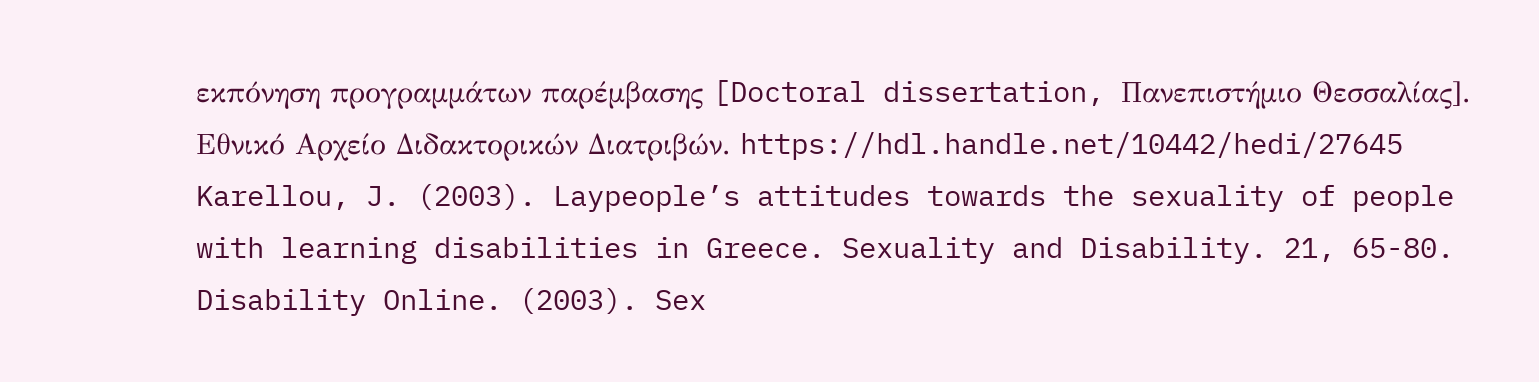εκπόνηση προγραμμάτων παρέμβασης [Doctoral dissertation, Πανεπιστήμιο Θεσσαλίας]. Εθνικό Αρχείο Διδακτορικών Διατριβών. https://hdl.handle.net/10442/hedi/27645
Karellou, J. (2003). Laypeople’s attitudes towards the sexuality of people with learning disabilities in Greece. Sexuality and Disability. 21, 65-80.
Disability Online. (2003). Sex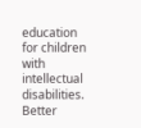education for children with intellectual disabilities. Better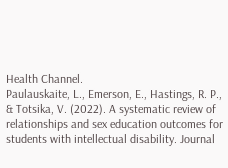Health Channel.
Paulauskaite, L., Emerson, E., Hastings, R. P., & Totsika, V. (2022). A systematic review of relationships and sex education outcomes for students with intellectual disability. Journal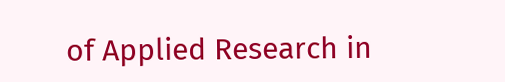of Applied Research in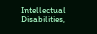Intellectual Disabilities,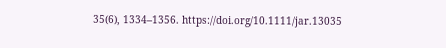35(6), 1334–1356. https://doi.org/10.1111/jar.13035